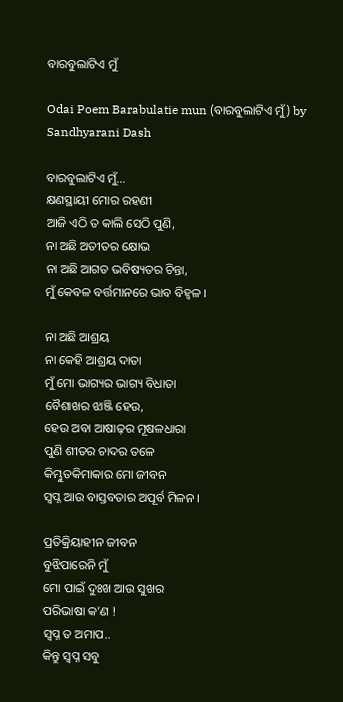ବାରବୁଲାଟିଏ ମୁଁ

Odai Poem Barabulatie mun (ବାରବୁଲାଟିଏ ମୁଁ) by Sandhyarani Dash

ବାରବୁଲାଟିଏ ମୁଁ…
କ୍ଷଣସ୍ଥାୟୀ ମୋର ରହଣୀ
ଆଜି ଏଠି ତ କାଲି ସେଠି ପୁଣି,
ନା ଅଛି ଅତୀତର କ୍ଷୋଭ
ନା ଅଛି ଆଗତ ଭବିଷ୍ୟତର ଚିନ୍ତା,
ମୁଁ କେବଳ ବର୍ତ୍ତମାନରେ ଭାବ ବିହ୍ୱଳ ।

ନା ଅଛି ଆଶ୍ରୟ
ନା କେହି ଆଶ୍ରୟ ଦାତା
ମୁଁ ମୋ ଭାଗ୍ୟର ଭାଗ୍ୟ ବିଧାତା
ବୈଶାଖର ଝାଞ୍ଜି ହେଉ,
ହେଉ ଅବା ଆଷାଢ଼ର ମୂଷଳଧାରା
ପୁଣି ଶୀତର ଚାଦର ତଳେ
କିମ୍ଭୁତକିମାକାର ମୋ ଜୀବନ
ସ୍ୱପ୍ନ ଆଉ ବାସ୍ତବତାର ଅପୂର୍ବ ମିଳନ ।

ପ୍ରତିକ୍ରିୟାହୀନ ଜୀବନ
ବୁଝିପାରେନି ମୁଁ
ମୋ ପାଇଁ ଦୁଃଖ ଆଉ ସୁଖର
ପରିଭାଷା କ’ଣ !
ସ୍ୱପ୍ନ ତ ଅମାପ..
କିନ୍ତୁ ସ୍ୱପ୍ନ ସବୁ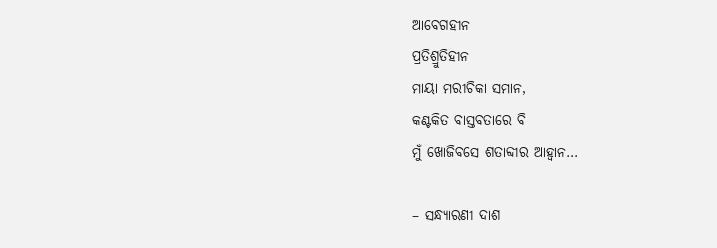ଆବେଗହୀନ
ପ୍ରତିଶ୍ରୁତିହୀନ
ମାୟା ମରୀଚିକା ସମାନ,
କଣ୍ଟକିତ ବାସ୍ତବତାରେ ବି
ମୁଁ ଖୋଜିବସେ ଶତାବ୍ଦୀର ଆହ୍ୱାନ…

– ସନ୍ଧ୍ୟାରଣୀ ଦାଶ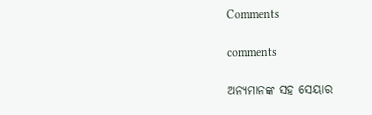Comments

comments

ଅନ୍ୟମାନଙ୍କ ସହ ସେୟାର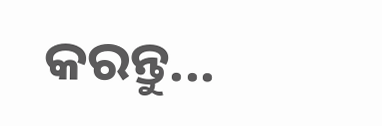କରନ୍ତୁ...